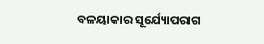ବଳୟାକାର ସୂର୍ଯ୍ୟୋପରାଗ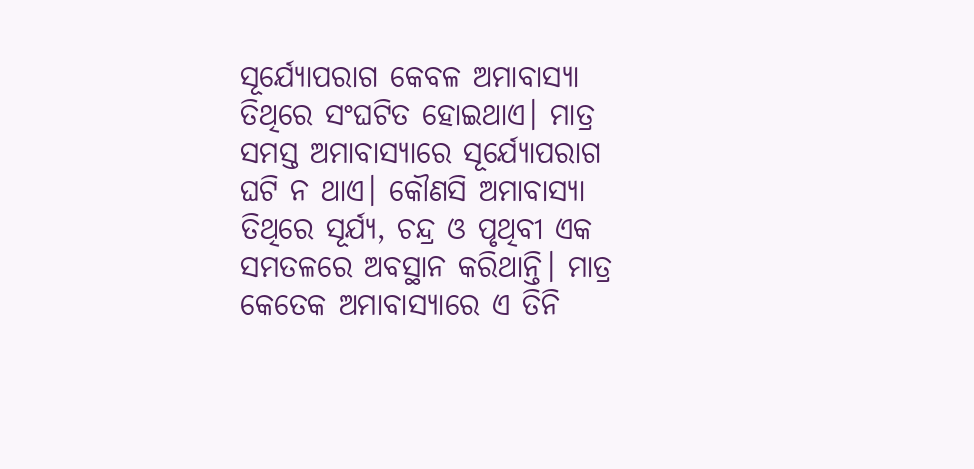ସୂର୍ଯ୍ୟୋପରାଗ କେବଳ ଅମାବାସ୍ୟା ତିଥିରେ ସଂଘଟିତ ହୋଇଥାଏ। ମାତ୍ର ସମସ୍ତ ଅମାବାସ୍ୟାରେ ସୂର୍ଯ୍ୟୋପରାଗ ଘଟି ନ ଥାଏ। କୌଣସି ଅମାବାସ୍ୟା ତିଥିରେ ସୂର୍ଯ୍ୟ, ଚନ୍ଦ୍ର ଓ ପୃଥିବୀ ଏକ ସମତଳରେ ଅବସ୍ଥାନ କରିଥାନ୍ତି। ମାତ୍ର କେତେକ ଅମାବାସ୍ୟାରେ ଏ ତିନି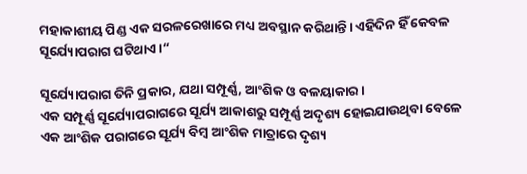ମହାକାଶୀୟ ପିଣ୍ଡ ଏକ ସରଳରେଖାରେ ମଧ୍ୟ ଅବସ୍ଥାନ କରିଥାନ୍ତି। ଏହିଦିନ ହିଁ କେବଳ ସୂର୍ଯ୍ୟୋପରାଗ ଘଟିଥାଏ।“

ସୂର୍ଯ୍ୟୋପରାଗ ତିନି ପ୍ରକାର, ଯଥା ସମ୍ପୂର୍ଣ୍ଣ, ଆଂଶିକ ଓ ବଳୟାକାର ।
ଏକ ସମ୍ପୂର୍ଣ୍ଣ ସୂର୍ଯ୍ୟୋପରାଗରେ ସୂର୍ଯ୍ୟ ଆକାଶରୁ ସମ୍ପୂର୍ଣ୍ଣ ଅଦୃଶ୍ୟ ହୋଇଯାଉଥିବା ବେଳେ ଏକ ଆଂଶିକ ପରାଗରେ ସୂର୍ଯ୍ୟ ବିମ୍ବ ଆଂଶିକ ମାତ୍ରାରେ ଦୃଶ୍ୟ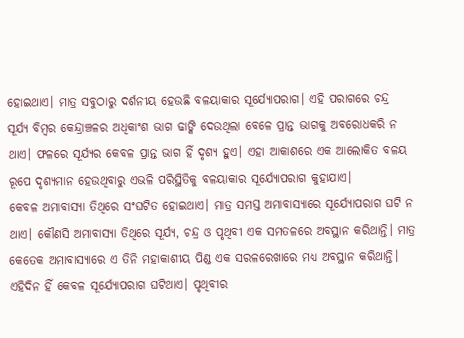ହୋଇଥାଏ। ମାତ୍ର ସବୁଠାରୁ ଦର୍ଶନୀୟ ହେଉଛି ବଳୟାକାର ସୂର୍ଯ୍ୟୋପରାଗ। ଏହି ପରାଗରେ ଚନ୍ଦ୍ର ସୂର୍ଯ୍ୟ ବିମ୍ବର କେନ୍ଦ୍ରାଞ୍ଚଳର ଅଧିକାଂଶ ଭାଗ ଢାଙ୍କି ଦେଉଥିଲା ବେଳେ ପ୍ରାନ୍ତ ଭାଗକୁ ଅବରୋଧକରି ନ ଥାଏ। ଫଳରେ ସୂର୍ଯ୍ୟର କେବଳ ପ୍ରାନ୍ତ ଭାଗ ହିଁ ଦୃଶ୍ୟ ହୁଏ। ଏହା ଆକାଶରେ ଏକ ଆଲୋକିତ ବଳୟ ରୂପେ ଦୃଶ୍ୟମାନ ହେଉଥିବାରୁ ଏଭଳି ପରିସ୍ଥିତିକୁ ବଳୟାକାର ସୂର୍ଯ୍ୟୋପରାଗ କୁହାଯାଏ।
କେବଳ ଅମାବାସ୍ୟା ତିଥିରେ ସଂଘଟିତ ହୋଇଥାଏ। ମାତ୍ର ସମସ୍ତ ଅମାବାସ୍ୟାରେ ସୂର୍ଯ୍ୟୋପରାଗ ଘଟି ନ ଥାଏ। କୌଣସି ଅମାବାସ୍ୟା ତିଥିରେ ସୂର୍ଯ୍ୟ, ଚନ୍ଦ୍ର ଓ ପୃଥିବୀ ଏକ ସମତଳରେ ଅବସ୍ଥାନ କରିଥାନ୍ତି। ମାତ୍ର କେତେକ ଅମାବାସ୍ୟାରେ ଏ ତିନି ମହାକାଶୀୟ ପିଣ୍ଡ ଏକ ସରଳରେଖାରେ ମଧ୍ୟ ଅବସ୍ଥାନ କରିଥାନ୍ତି। ଏହିଦିନ ହିଁ କେବଳ ସୂର୍ଯ୍ୟୋପରାଗ ଘଟିଥାଏ। ପୃଥିବୀର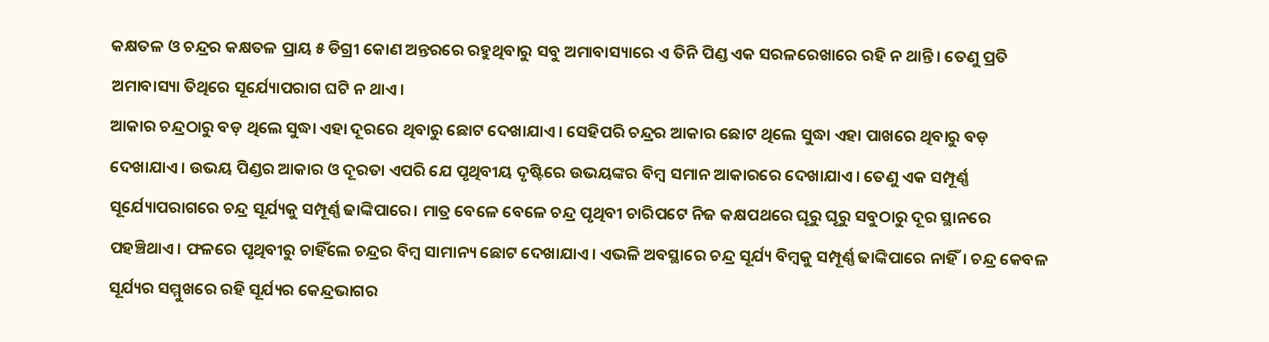କକ୍ଷତଳ ଓ ଚନ୍ଦ୍ରର କକ୍ଷତଳ ପ୍ରାୟ ୫ ଡିଗ୍ରୀ କୋଣ ଅନ୍ତରରେ ରହୁଥିବାରୁ ସବୁ ଅମାବାସ୍ୟାରେ ଏ ତିନି ପିଣ୍ଡ ଏକ ସରଳରେଖାରେ ରହି ନ ଥାନ୍ତି। ତେଣୁ ପ୍ରତି ଅମାବାସ୍ୟା ତିଥିରେ ସୂର୍ଯ୍ୟୋପରାଗ ଘଟି ନ ଥାଏ।
ଆକାର ଚନ୍ଦ୍ରଠାରୁ ବଡ଼ ଥିଲେ ସୁଦ୍ଧା ଏହା ଦୂରରେ ଥିବାରୁ ଛୋଟ ଦେଖାଯାଏ। ସେହିପରି ଚନ୍ଦ୍ରର ଆକାର ଛୋଟ ଥିଲେ ସୁଦ୍ଧା ଏହା ପାଖରେ ଥିବାରୁ ବଡ଼ ଦେଖାଯାଏ। ଉଭୟ ପିଣ୍ଡର ଆକାର ଓ ଦୂରତା ଏପରି ଯେ ପୃଥିବୀୟ ଦୃଷ୍ଟିରେ ଉଭୟଙ୍କର ବିମ୍ବ ସମାନ ଆକାରରେ ଦେଖାଯାଏ। ତେଣୁ ଏକ ସମ୍ପୂର୍ଣ୍ଣ ସୂର୍ଯ୍ୟୋପରାଗରେ ଚନ୍ଦ୍ର ସୂର୍ଯ୍ୟକୁ ସମ୍ପୂର୍ଣ୍ଣ ଢାଙ୍କିପାରେ। ମାତ୍ର ବେଳେ ବେଳେ ଚନ୍ଦ୍ର ପୃଥିବୀ ଚାରିପଟେ ନିଜ କକ୍ଷପଥରେ ଘୂରୁ ଘୂରୁ ସବୁଠାରୁ ଦୂର ସ୍ଥାନରେ ପହଞ୍ଚିଥାଏ। ଫଳରେ ପୃଥିବୀରୁ ଚାହିଁଲେ ଚନ୍ଦ୍ରର ବିମ୍ବ ସାମାନ୍ୟ ଛୋଟ ଦେଖାଯାଏ। ଏଭଳି ଅବସ୍ଥାରେ ଚନ୍ଦ୍ର ସୂର୍ଯ୍ୟ ବିମ୍ବକୁ ସମ୍ପୂର୍ଣ୍ଣ ଢାଙ୍କିପାରେ ନାହିଁ। ଚନ୍ଦ୍ର କେବଳ ସୂର୍ଯ୍ୟର ସମ୍ମୁଖରେ ରହି ସୂର୍ଯ୍ୟର କେନ୍ଦ୍ରଭାଗର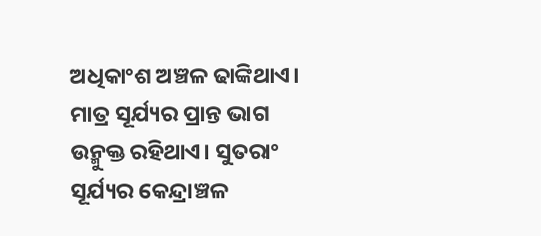ଅଧିକାଂଶ ଅଞ୍ଚଳ ଢାଙ୍କିଥାଏ। ମାତ୍ର ସୂର୍ଯ୍ୟର ପ୍ରାନ୍ତ ଭାଗ ଉନ୍ମୁକ୍ତ ରହିଥାଏ। ସୁତରାଂ ସୂର୍ଯ୍ୟର କେନ୍ଦ୍ରାଞ୍ଚଳ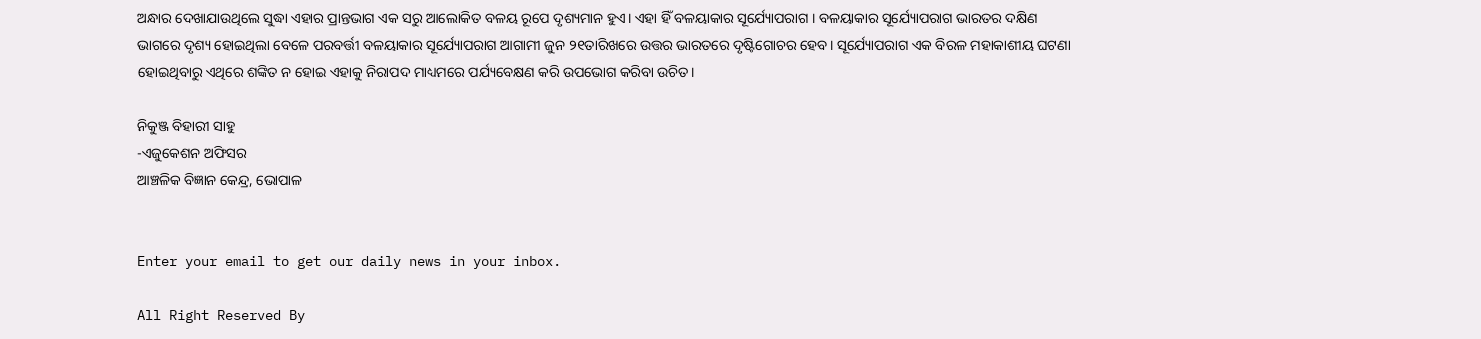ଅନ୍ଧାର ଦେଖାଯାଉଥିଲେ ସୁଦ୍ଧା ଏହାର ପ୍ରାନ୍ତଭାଗ ଏକ ସରୁ ଆଲୋକିତ ବଳୟ ରୂପେ ଦୃଶ୍ୟମାନ ହୁଏ। ଏହା ହିଁ ବଳୟାକାର ସୂର୍ଯ୍ୟୋପରାଗ । ବଳୟାକାର ସୂର୍ଯ୍ୟୋପରାଗ ଭାରତର ଦକ୍ଷିଣ ଭାଗରେ ଦୃଶ୍ୟ ହୋଇଥିଲା ବେଳେ ପରବର୍ତ୍ତୀ ବଳୟାକାର ସୂର୍ଯ୍ୟୋପରାଗ ଆଗାମୀ ଜୁନ ୨୧ତାରିଖରେ ଉତ୍ତର ଭାରତରେ ଦୃଷ୍ଟିଗୋଚର ହେବ। ସୂର୍ଯ୍ୟୋପରାଗ ଏକ ବିରଳ ମହାକାଶୀୟ ଘଟଣା ହୋଇଥିବାରୁ ଏଥିରେ ଶଙ୍କିତ ନ ହୋଇ ଏହାକୁ ନିରାପଦ ମାଧ୍ୟମରେ ପର୍ଯ୍ୟବେକ୍ଷଣ କରି ଉପଭୋଗ କରିବା ଉଚିତ।

ନିକୁଞ୍ଜ ବିହାରୀ ସାହୁ
-ଏଜୁକେଶନ ଅଫିସର
ଆଞ୍ଚଳିକ ବିଜ୍ଞାନ କେନ୍ଦ୍ର, ଭୋପାଳ


Enter your email to get our daily news in your inbox.

All Right Reserved By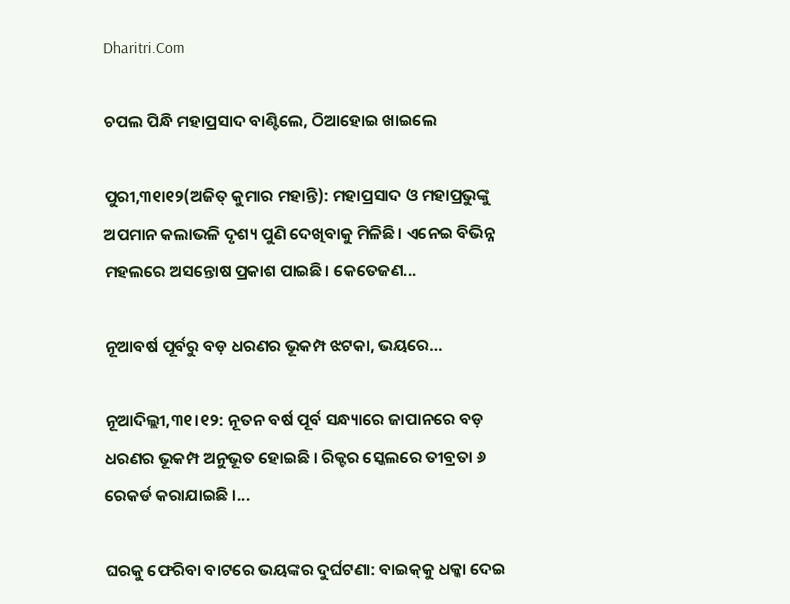Dharitri.Com

ଚପଲ ପିନ୍ଧି ମହାପ୍ରସାଦ ବାଣ୍ଟିଲେ, ଠିଆହୋଇ ଖାଇଲେ

ପୁରୀ,୩୧ା୧୨(ଅଜିତ୍‌ କୁମାର ମହାନ୍ତି): ମହାପ୍ରସାଦ ଓ ମହାପ୍ରଭୁଙ୍କୁ ଅପମାନ କଲାଭଳି ଦୃଶ୍ୟ ପୁଣି ଦେଖିବାକୁ ମିଳିଛି। ଏନେଇ ବିଭିନ୍ନ ମହଲରେ ଅସନ୍ତୋଷ ପ୍ରକାଶ ପାଇଛି। କେତେଜଣ...

ନୂଆବର୍ଷ ପୂର୍ବରୁ ବଡ଼ ଧରଣର ଭୂକମ୍ପ ଝଟକା, ଭୟରେ…

ନୂଆଦିଲ୍ଲୀ,୩୧।୧୨: ନୂତନ ବର୍ଷ ପୂର୍ବ ସନ୍ଧ୍ୟାରେ ଜାପାନରେ ବଡ଼ ଧରଣର ଭୂକମ୍ପ ଅନୁଭୂତ ହୋଇଛି । ରିକ୍ଟର ସ୍କେଲରେ ତୀବ୍ରତା ୬ ରେକର୍ଡ କରାଯାଇଛି ।...

ଘରକୁ ଫେରିବା ବାଟରେ ଭୟଙ୍କର ଦୁର୍ଘଟଣା: ବାଇକ୍‌କୁ ଧକ୍କା ଦେଇ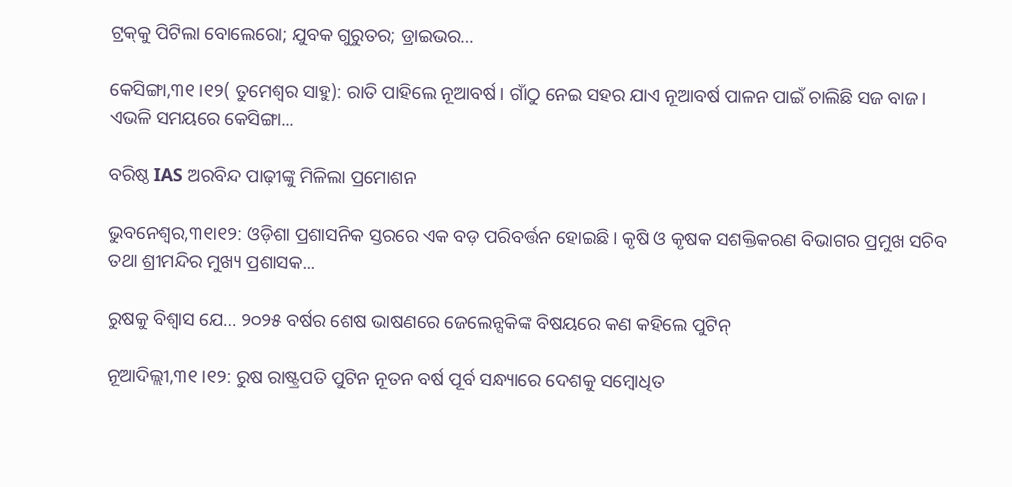ଟ୍ରକ୍‌କୁ ପିଟିଲା ବୋଲେରୋ; ଯୁବକ ଗୁରୁତର; ଡ୍ରାଇଭର…

କେସିଙ୍ଗା,୩୧।୧୨( ତୁମେଶ୍ୱର ସାହୁ): ରାତି ପାହିଲେ ନୂଆବର୍ଷ। ଗାଁଠୁ ନେଇ ସହର ଯାଏ ନୂଆବର୍ଷ ପାଳନ ପାଇଁ ଚାଲିଛି ସଜ ବାଜ। ଏଭଳି ସମୟରେ କେସିଙ୍ଗା...

ବରିଷ୍ଠ IAS ଅରବିନ୍ଦ ପାଢ଼ୀଙ୍କୁ ମିଳିଲା ପ୍ରମୋଶନ

ଭୁବନେଶ୍ବର,୩୧ା୧୨: ଓଡ଼ିଶା ପ୍ରଶାସନିକ ସ୍ତରରେ ଏକ ବଡ଼ ପରିବର୍ତ୍ତନ ହୋଇଛି। କୃଷି ଓ କୃଷକ ସଶକ୍ତିକରଣ ବିଭାଗର ପ୍ରମୁଖ ସଚିବ ତଥା ଶ୍ରୀମନ୍ଦିର ମୁଖ୍ୟ ପ୍ରଶାସକ...

ରୁଷକୁ ବିଶ୍ବାସ ଯେ… ୨୦୨୫ ବର୍ଷର ଶେଷ ଭାଷଣରେ ଜେଲେନ୍ସକିଙ୍କ ବିଷୟରେ କଣ କହିଲେ ପୁଟିନ୍

ନୂଆଦିଲ୍ଲୀ,୩୧।୧୨: ରୁଷ ରାଷ୍ଟ୍ରପତି ପୁଟିନ ନୂତନ ବର୍ଷ ପୂର୍ବ ସନ୍ଧ୍ୟାରେ ଦେଶକୁ ସମ୍ବୋଧିତ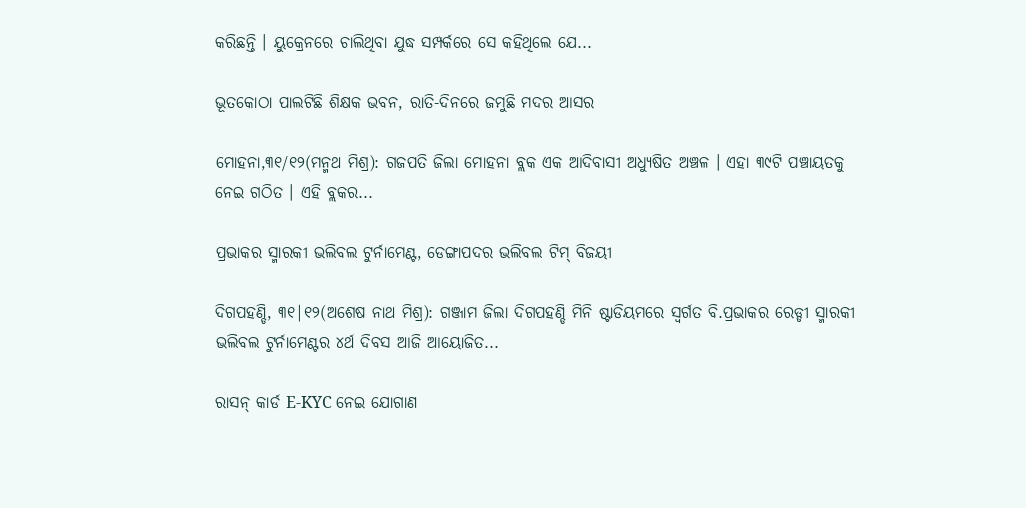କରିଛନ୍ତି । ୟୁକ୍ରେନରେ ଚାଲିଥିବା ଯୁଦ୍ଧ ସମ୍ପର୍କରେ ସେ କହିଥିଲେ ଯେ...

ଭୂତକୋଠା ପାଲଟିଛି ଶିକ୍ଷକ ଭବନ, ରାତି-ଦିନରେ ଜମୁଛି ମଦର ଆସର

ମୋହନା,୩୧/୧୨(ମନ୍ମଥ ମିଶ୍ର): ଗଜପତି ଜିଲା ମୋହନା ବ୍ଲକ ଏକ ଆଦିବାସୀ ଅଧ୍ୟୁଷିତ ଅଞ୍ଚଳ । ଏହା ୩୯ଟି ପଞ୍ଚାୟତକୁ ନେଇ ଗଠିତ । ଏହି ବ୍ଲକର...

ପ୍ରଭାକର ସ୍ମାରକୀ ଭଲିବଲ ଟୁର୍ନାମେଣ୍ଟ, ଡେଙ୍ଗାପଦର ଭଲିବଲ ଟିମ୍ ବିଜୟୀ

ଦିଗପହଣ୍ଡି, ୩୧|୧୨(ଅଶେଷ ନାଥ ମିଶ୍ର): ଗଞ୍ଜାମ ଜିଲା ଦିଗପହଣ୍ଡି ମିନି ଷ୍ଟାଡିୟମରେ ସ୍ବର୍ଗତ ବି.ପ୍ରଭାକର ରେଡ୍ଡୀ ସ୍ମାରକୀ ଭଲିବଲ ଟୁର୍ନାମେଣ୍ଟର ୪ର୍ଥ ଦିବସ ଆଜି ଆୟୋଜିତ...

ରାସନ୍ କାର୍ଡ E-KYC ନେଇ ଯୋଗାଣ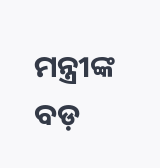ମନ୍ତ୍ରୀଙ୍କ ବଡ଼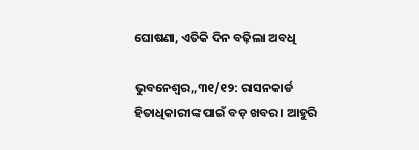ଘୋଷଣା, ଏତିକି ଦିନ ବଢ଼ିଲା ଅବଧି

ଭୁବନେଶ୍ବର,,୩୧/୧୨: ରାସନକାର୍ଡ ହିତାଧିକାରୀଙ୍କ ପାଇଁ ବଡ଼ ଖବର । ଆହୁରି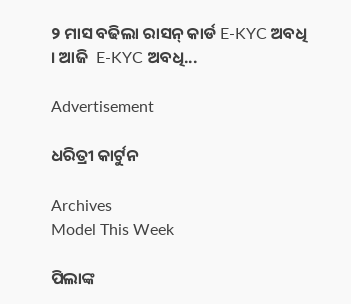୨ ମାସ ବଢିଲା ରାସନ୍ କାର୍ଡ E-KYC ଅବଧି । ଆଜି  E-KYC ଅବଧି...

Advertisement

ଧରିତ୍ରୀ କାର୍ଟୁନ

Archives
Model This Week

ପିଲାଙ୍କ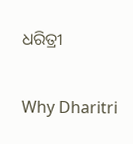ଧରିତ୍ରୀ

Why Dharitri